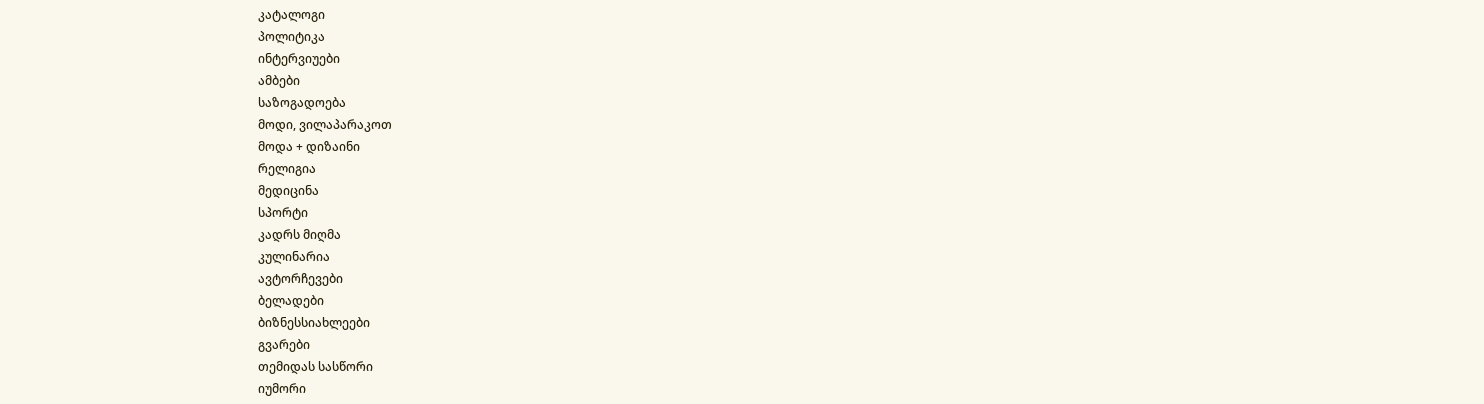კატალოგი
პოლიტიკა
ინტერვიუები
ამბები
საზოგადოება
მოდი, ვილაპარაკოთ
მოდა + დიზაინი
რელიგია
მედიცინა
სპორტი
კადრს მიღმა
კულინარია
ავტორჩევები
ბელადები
ბიზნესსიახლეები
გვარები
თემიდას სასწორი
იუმორი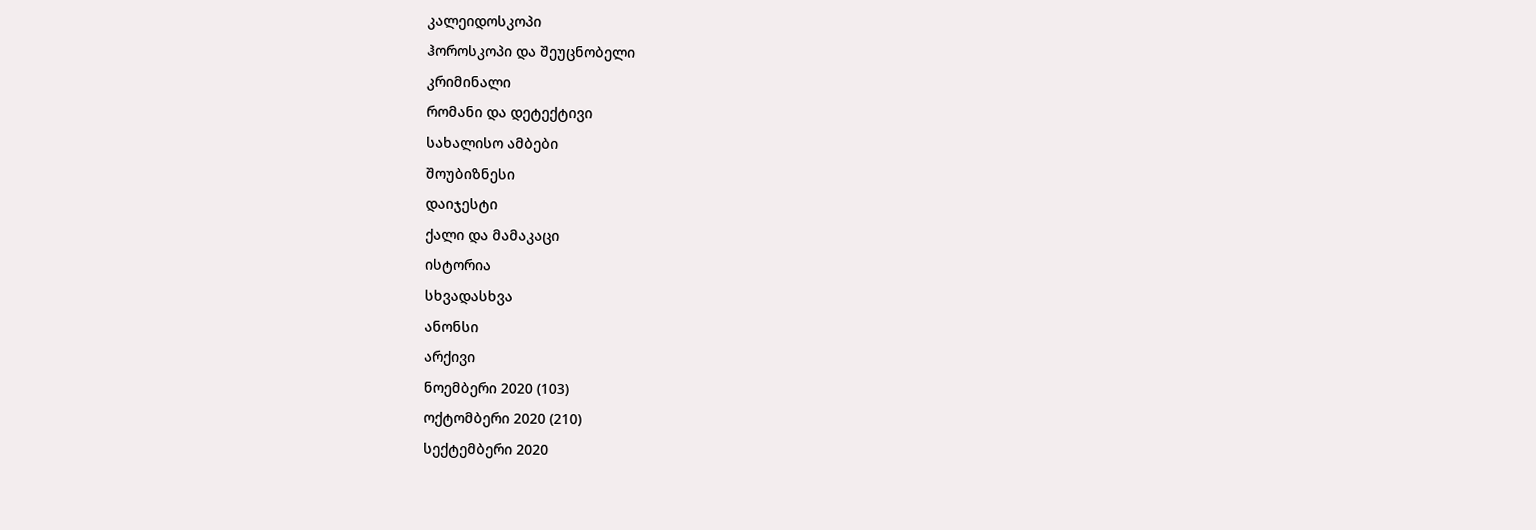კალეიდოსკოპი
ჰოროსკოპი და შეუცნობელი
კრიმინალი
რომანი და დეტექტივი
სახალისო ამბები
შოუბიზნესი
დაიჯესტი
ქალი და მამაკაცი
ისტორია
სხვადასხვა
ანონსი
არქივი
ნოემბერი 2020 (103)
ოქტომბერი 2020 (210)
სექტემბერი 2020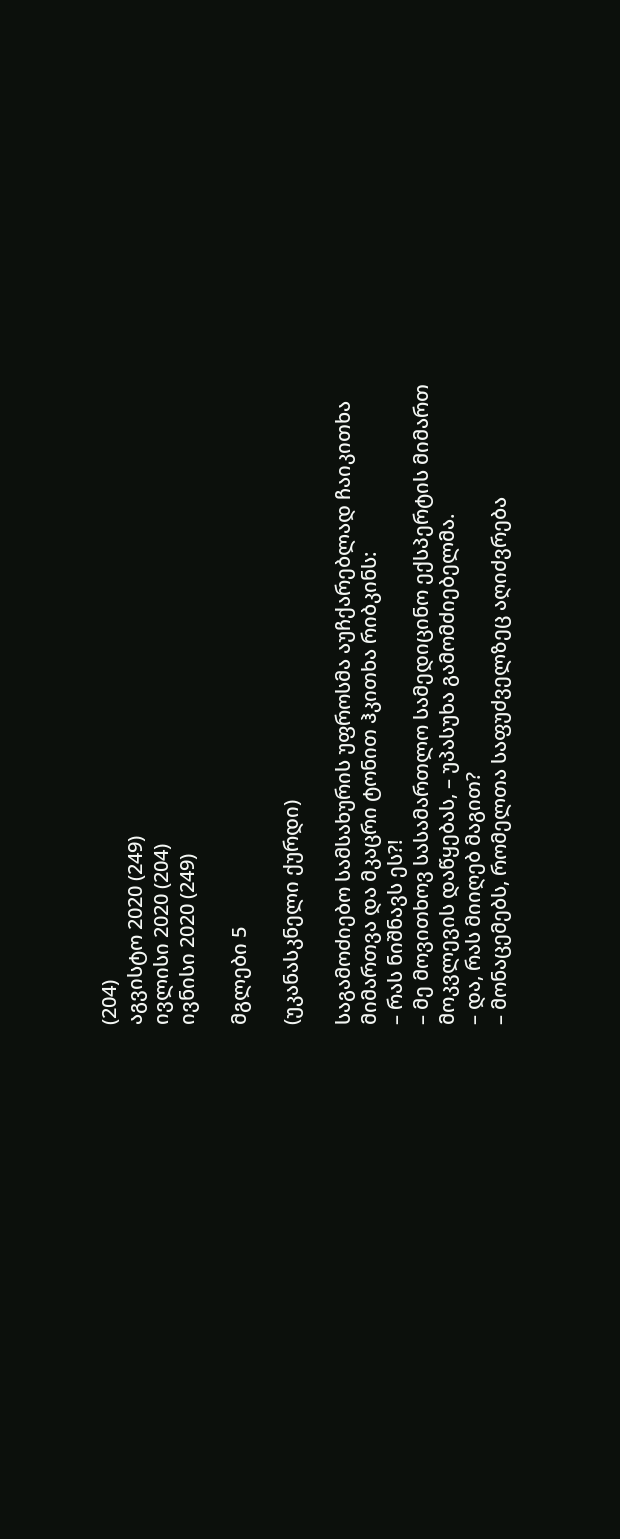(204)
აგვისტო 2020 (249)
ივლისი 2020 (204)
ივნისი 2020 (249)

მგლები 5

(უკანასკნელი ქურდი)

საგამოძიებო სამსახურის უფროსმა აუჩქარებლად ჩაიკითხა მიმართვა და მკაცრი ტონით ჰკითხა რიბკინს:
– რას ნიშნავს ეს?!
– მე მოვითხოვ სასამართლო სამედიცინო ექსპერტის მიმართ მოკვლევის დაწყებას, – უპასუხა გამომძიებელმა.
– და, რას მიიღებ მაგით?
– მონაცემებს, რომელთა საფუძველზეც აღიძვრება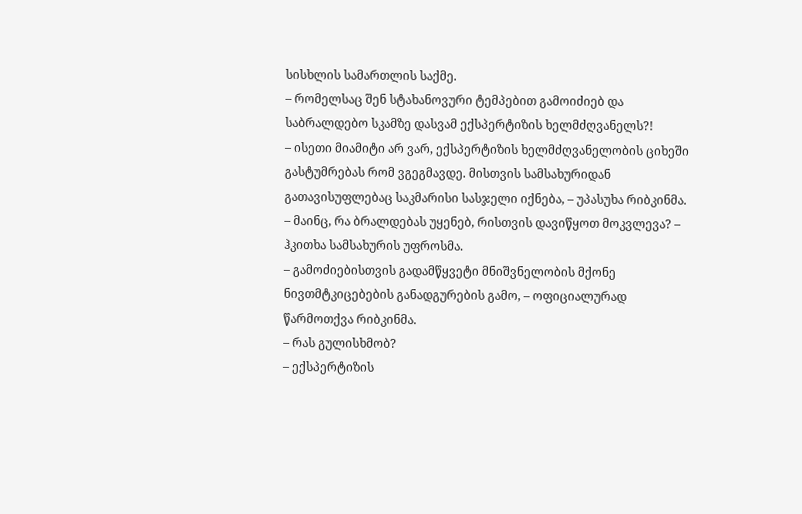სისხლის სამართლის საქმე.
– რომელსაც შენ სტახანოვური ტემპებით გამოიძიებ და საბრალდებო სკამზე დასვამ ექსპერტიზის ხელმძღვანელს?!
– ისეთი მიამიტი არ ვარ, ექსპერტიზის ხელმძღვანელობის ციხეში გასტუმრებას რომ ვგეგმავდე. მისთვის სამსახურიდან გათავისუფლებაც საკმარისი სასჯელი იქნება, – უპასუხა რიბკინმა.
– მაინც, რა ბრალდებას უყენებ, რისთვის დავიწყოთ მოკვლევა? – ჰკითხა სამსახურის უფროსმა.
– გამოძიებისთვის გადამწყვეტი მნიშვნელობის მქონე ნივთმტკიცებების განადგურების გამო, – ოფიციალურად წარმოთქვა რიბკინმა.
– რას გულისხმობ?
– ექსპერტიზის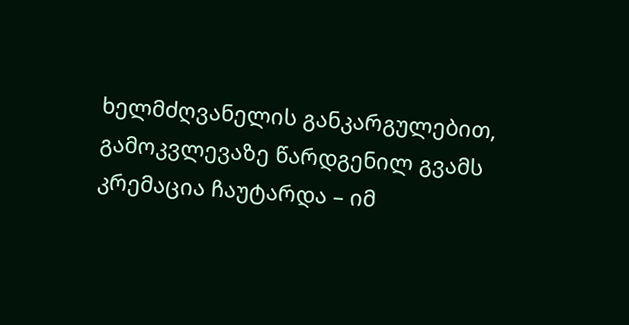ხელმძღვანელის განკარგულებით, გამოკვლევაზე წარდგენილ გვამს კრემაცია ჩაუტარდა – იმ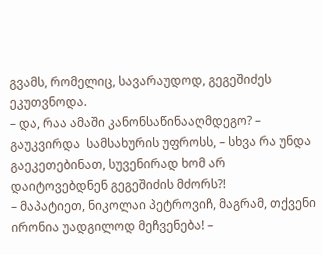გვამს, რომელიც, სავარაუდოდ, გეგეშიძეს ეკუთვნოდა.
– და, რაა ამაში კანონსაწინააღმდეგო? – გაუკვირდა  სამსახურის უფროსს, – სხვა რა უნდა გაეკეთებინათ, სუვენირად ხომ არ დაიტოვებდნენ გეგეშიძის მძორს?!
– მაპატიეთ, ნიკოლაი პეტროვიჩ, მაგრამ, თქვენი ირონია უადგილოდ მეჩვენება! –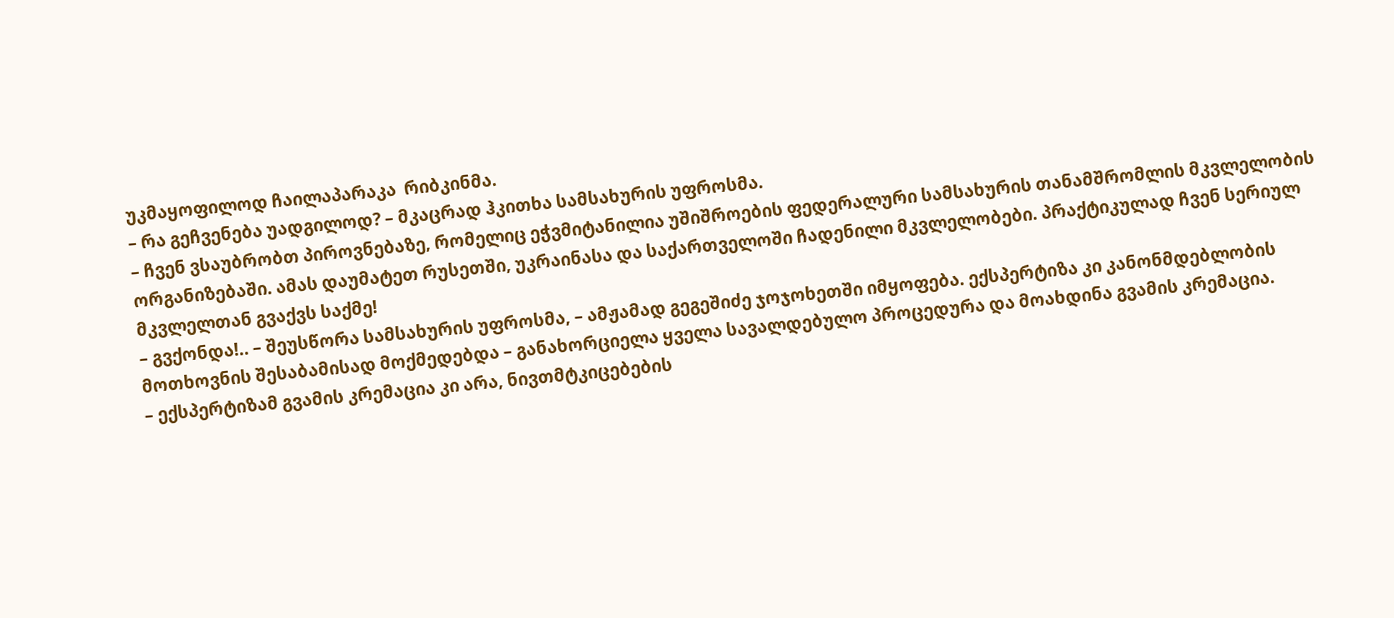უკმაყოფილოდ ჩაილაპარაკა  რიბკინმა.
– რა გეჩვენება უადგილოდ? – მკაცრად ჰკითხა სამსახურის უფროსმა.
– ჩვენ ვსაუბრობთ პიროვნებაზე, რომელიც ეჭვმიტანილია უშიშროების ფედერალური სამსახურის თანამშრომლის მკვლელობის ორგანიზებაში. ამას დაუმატეთ რუსეთში, უკრაინასა და საქართველოში ჩადენილი მკვლელობები. პრაქტიკულად ჩვენ სერიულ მკვლელთან გვაქვს საქმე!
– გვქონდა!.. – შეუსწორა სამსახურის უფროსმა, – ამჟამად გეგეშიძე ჯოჯოხეთში იმყოფება. ექსპერტიზა კი კანონმდებლობის მოთხოვნის შესაბამისად მოქმედებდა – განახორციელა ყველა სავალდებულო პროცედურა და მოახდინა გვამის კრემაცია.
– ექსპერტიზამ გვამის კრემაცია კი არა, ნივთმტკიცებების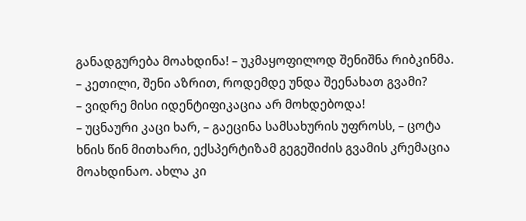განადგურება მოახდინა! – უკმაყოფილოდ შენიშნა რიბკინმა.
– კეთილი, შენი აზრით, როდემდე უნდა შეენახათ გვამი?
– ვიდრე მისი იდენტიფიკაცია არ მოხდებოდა!
– უცნაური კაცი ხარ, – გაეცინა სამსახურის უფროსს, – ცოტა ხნის წინ მითხარი, ექსპერტიზამ გეგეშიძის გვამის კრემაცია მოახდინაო. ახლა კი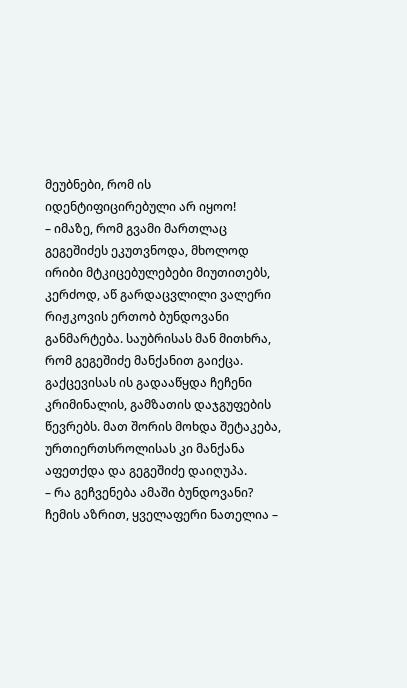მეუბნები, რომ ის იდენტიფიცირებული არ იყოო!
– იმაზე, რომ გვამი მართლაც გეგეშიძეს ეკუთვნოდა, მხოლოდ ირიბი მტკიცებულებები მიუთითებს, კერძოდ, აწ გარდაცვლილი ვალერი რიჟკოვის ერთობ ბუნდოვანი განმარტება. საუბრისას მან მითხრა, რომ გეგეშიძე მანქანით გაიქცა. გაქცევისას ის გადააწყდა ჩეჩენი კრიმინალის, გამზათის დაჯგუფების წევრებს. მათ შორის მოხდა შეტაკება, ურთიერთსროლისას კი მანქანა აფეთქდა და გეგეშიძე დაიღუპა.
– რა გეჩვენება ამაში ბუნდოვანი? ჩემის აზრით, ყველაფერი ნათელია –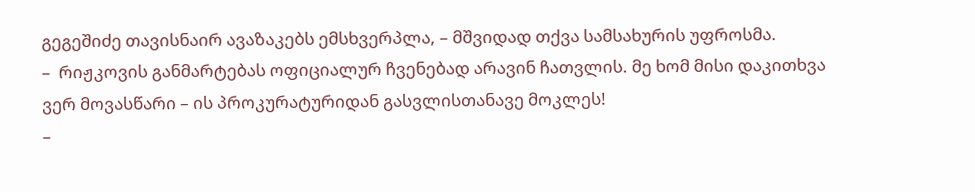გეგეშიძე თავისნაირ ავაზაკებს ემსხვერპლა, – მშვიდად თქვა სამსახურის უფროსმა.
–  რიჟკოვის განმარტებას ოფიციალურ ჩვენებად არავინ ჩათვლის. მე ხომ მისი დაკითხვა ვერ მოვასწარი – ის პროკურატურიდან გასვლისთანავე მოკლეს!
–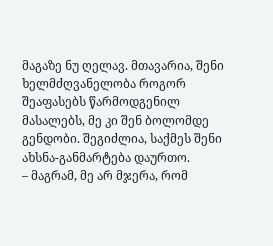მაგაზე ნუ ღელავ. მთავარია, შენი ხელმძღვანელობა როგორ შეაფასებს წარმოდგენილ მასალებს, მე კი შენ ბოლომდე გენდობი. შეგიძლია, საქმეს შენი ახსნა-განმარტება დაურთო.
– მაგრამ, მე არ მჯერა, რომ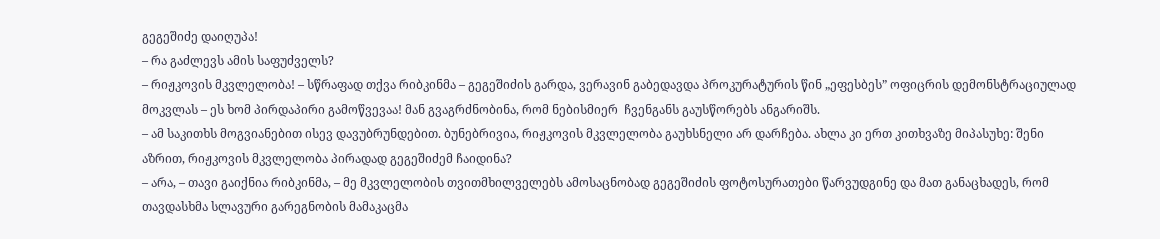გეგეშიძე დაიღუპა!
– რა გაძლევს ამის საფუძველს?
– რიჟკოვის მკვლელობა! – სწრაფად თქვა რიბკინმა – გეგეშიძის გარდა, ვერავინ გაბედავდა პროკურატურის წინ „ეფესბეს” ოფიცრის დემონსტრაციულად მოკვლას – ეს ხომ პირდაპირი გამოწვევაა! მან გვაგრძნობინა, რომ ნებისმიერ  ჩვენგანს გაუსწორებს ანგარიშს.
– ამ საკითხს მოგვიანებით ისევ დავუბრუნდებით. ბუნებრივია, რიჟკოვის მკვლელობა გაუხსნელი არ დარჩება. ახლა კი ერთ კითხვაზე მიპასუხე: შენი აზრით, რიჟკოვის მკვლელობა პირადად გეგეშიძემ ჩაიდინა?
– არა, – თავი გაიქნია რიბკინმა, – მე მკვლელობის თვითმხილველებს ამოსაცნობად გეგეშიძის ფოტოსურათები წარვუდგინე და მათ განაცხადეს, რომ თავდასხმა სლავური გარეგნობის მამაკაცმა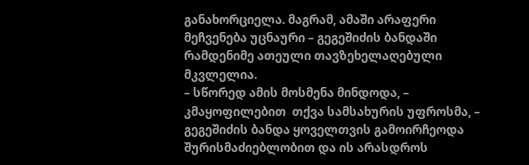განახორციელა. მაგრამ, ამაში არაფერი მეჩვენება უცნაური – გეგეშიძის ბანდაში რამდენიმე ათეული თავზეხელაღებული მკვლელია.
– სწორედ ამის მოსმენა მინდოდა, – კმაყოფილებით  თქვა სამსახურის უფროსმა, – გეგეშიძის ბანდა ყოველთვის გამოირჩეოდა შურისმაძიებლობით და ის არასდროს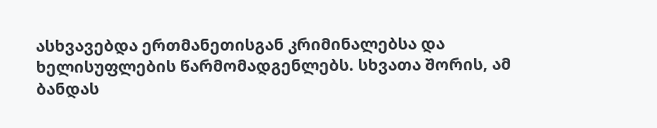ასხვავებდა ერთმანეთისგან კრიმინალებსა და ხელისუფლების წარმომადგენლებს. სხვათა შორის, ამ ბანდას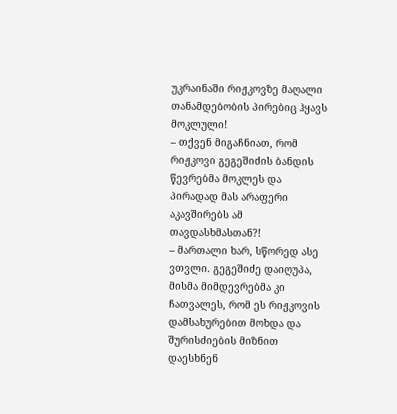უკრაინაში რიჟკოვზე მაღალი თანამდებობის პირებიც ჰყავს მოკლული!
– თქვენ მიგაჩნიათ, რომ რიჟკოვი გეგეშიძის ბანდის წევრებმა მოკლეს და პირადად მას არაფერი აკავშირებს ამ თავდასხმასთან?!
– მართალი ხარ, სწორედ ასე ვთვლი. გეგეშიძე დაიღუპა, მისმა მიმდევრებმა კი ჩათვალეს, რომ ეს რიჟკოვის დამსახურებით მოხდა და შურისძიების მიზნით დაესხნენ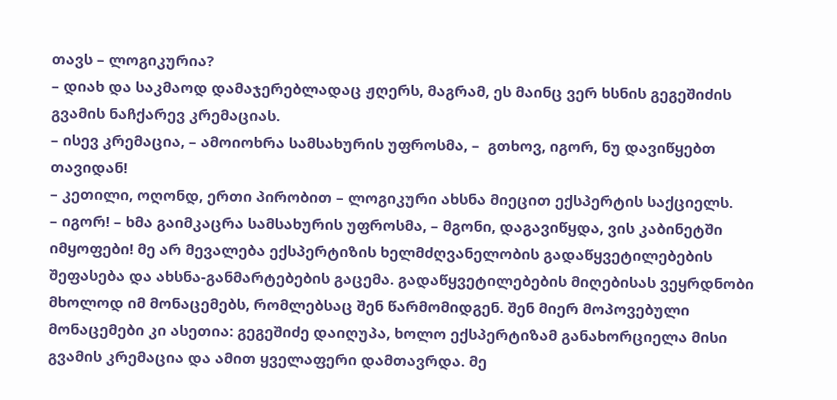თავს – ლოგიკურია?
– დიახ და საკმაოდ დამაჯერებლადაც ჟღერს, მაგრამ, ეს მაინც ვერ ხსნის გეგეშიძის გვამის ნაჩქარევ კრემაციას.
– ისევ კრემაცია, – ამოიოხრა სამსახურის უფროსმა, –  გთხოვ, იგორ, ნუ დავიწყებთ თავიდან!
– კეთილი, ოღონდ, ერთი პირობით – ლოგიკური ახსნა მიეცით ექსპერტის საქციელს.
– იგორ! – ხმა გაიმკაცრა სამსახურის უფროსმა, – მგონი, დაგავიწყდა, ვის კაბინეტში იმყოფები! მე არ მევალება ექსპერტიზის ხელმძღვანელობის გადაწყვეტილებების შეფასება და ახსნა-განმარტებების გაცემა. გადაწყვეტილებების მიღებისას ვეყრდნობი მხოლოდ იმ მონაცემებს, რომლებსაც შენ წარმომიდგენ. შენ მიერ მოპოვებული მონაცემები კი ასეთია: გეგეშიძე დაიღუპა, ხოლო ექსპერტიზამ განახორციელა მისი გვამის კრემაცია და ამით ყველაფერი დამთავრდა. მე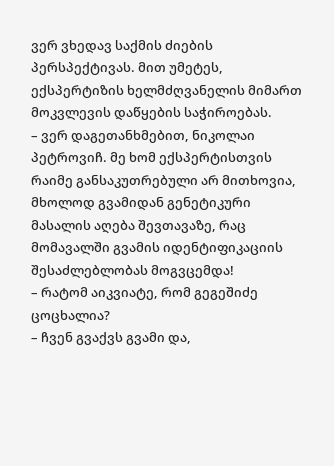ვერ ვხედავ საქმის ძიების პერსპექტივას. მით უმეტეს, ექსპერტიზის ხელმძღვანელის მიმართ მოკვლევის დაწყების საჭიროებას.
– ვერ დაგეთანხმებით, ნიკოლაი პეტროვიჩ. მე ხომ ექსპერტისთვის რაიმე განსაკუთრებული არ მითხოვია, მხოლოდ გვამიდან გენეტიკური მასალის აღება შევთავაზე, რაც მომავალში გვამის იდენტიფიკაციის შესაძლებლობას მოგვცემდა!
– რატომ აიკვიატე, რომ გეგეშიძე ცოცხალია?
– ჩვენ გვაქვს გვამი და,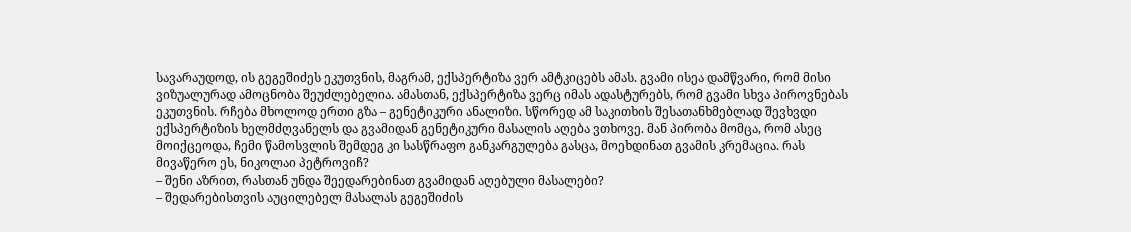სავარაუდოდ, ის გეგეშიძეს ეკუთვნის, მაგრამ, ექსპერტიზა ვერ ამტკიცებს ამას. გვამი ისეა დამწვარი, რომ მისი ვიზუალურად ამოცნობა შეუძლებელია. ამასთან, ექსპერტიზა ვერც იმას ადასტურებს, რომ გვამი სხვა პიროვნებას ეკუთვნის. რჩება მხოლოდ ერთი გზა – გენეტიკური ანალიზი. სწორედ ამ საკითხის შესათანხმებლად შევხვდი ექსპერტიზის ხელმძღვანელს და გვამიდან გენეტიკური მასალის აღება ვთხოვე. მან პირობა მომცა, რომ ასეც მოიქცეოდა, ჩემი წამოსვლის შემდეგ კი სასწრაფო განკარგულება გასცა, მოეხდინათ გვამის კრემაცია. რას მივაწერო ეს, ნიკოლაი პეტროვიჩ?
– შენი აზრით, რასთან უნდა შეედარებინათ გვამიდან აღებული მასალები?
– შედარებისთვის აუცილებელ მასალას გეგეშიძის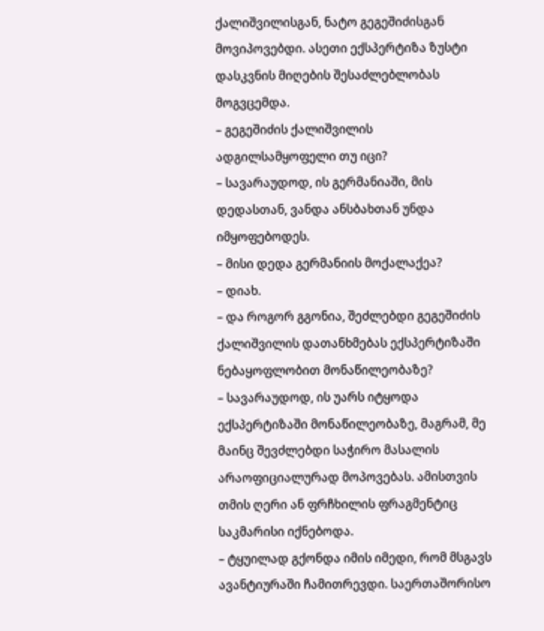ქალიშვილისგან, ნატო გეგეშიძისგან მოვიპოვებდი. ასეთი ექსპერტიზა ზუსტი დასკვნის მიღების შესაძლებლობას მოგვცემდა.
– გეგეშიძის ქალიშვილის ადგილსამყოფელი თუ იცი?
– სავარაუდოდ, ის გერმანიაში, მის დედასთან, ვანდა ანსბახთან უნდა იმყოფებოდეს.
– მისი დედა გერმანიის მოქალაქეა?
– დიახ.
– და როგორ გგონია, შეძლებდი გეგეშიძის ქალიშვილის დათანხმებას ექსპერტიზაში ნებაყოფლობით მონაწილეობაზე?
– სავარაუდოდ, ის უარს იტყოდა  ექსპერტიზაში მონაწილეობაზე, მაგრამ, მე მაინც შევძლებდი საჭირო მასალის არაოფიციალურად მოპოვებას. ამისთვის თმის ღერი ან ფრჩხილის ფრაგმენტიც საკმარისი იქნებოდა.
– ტყუილად გქონდა იმის იმედი, რომ მსგავს ავანტიურაში ჩამითრევდი. საერთაშორისო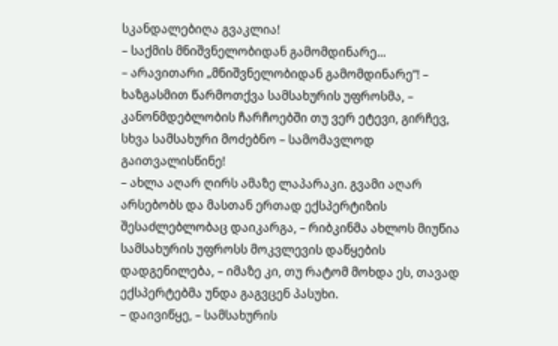სკანდალებიღა გვაკლია!
– საქმის მნიშვნელობიდან გამომდინარე...
– არავითარი „მნიშვნელობიდან გამომდინარე”! – ხაზგასმით წარმოთქვა სამსახურის უფროსმა, – კანონმდებლობის ჩარჩოებში თუ ვერ ეტევი, გირჩევ, სხვა სამსახური მოძებნო – სამომავლოდ გაითვალისწინე!
– ახლა აღარ ღირს ამაზე ლაპარაკი. გვამი აღარ არსებობს და მასთან ერთად ექსპერტიზის შესაძლებლობაც დაიკარგა, – რიბკინმა ახლოს მიუწია სამსახურის უფროსს მოკვლევის დაწყების დადგენილება, – იმაზე კი, თუ რატომ მოხდა ეს, თავად ექსპერტებმა უნდა გაგვცენ პასუხი.
– დაივიწყე, – სამსახურის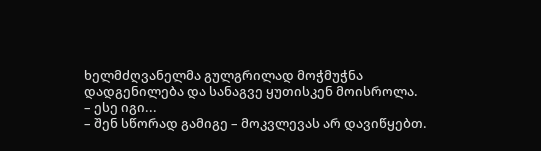ხელმძღვანელმა გულგრილად მოჭმუჭნა დადგენილება და სანაგვე ყუთისკენ მოისროლა.
– ესე იგი...
– შენ სწორად გამიგე – მოკვლევას არ დავიწყებთ.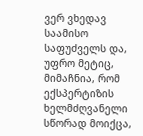ვერ ვხედავ საამისო საფუძველს და, უფრო მეტიც, მიმაჩნია, რომ ექსპერტიზის ხელმძღვანელი სწორად მოიქცა,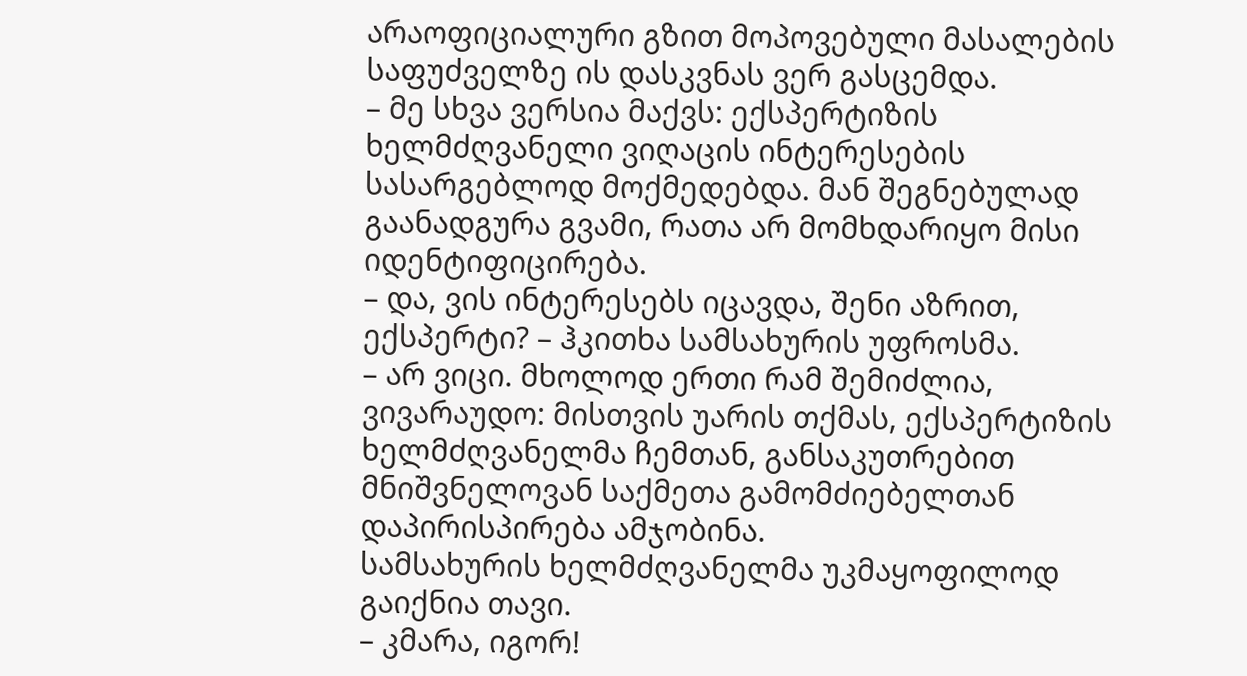არაოფიციალური გზით მოპოვებული მასალების საფუძველზე ის დასკვნას ვერ გასცემდა.
– მე სხვა ვერსია მაქვს: ექსპერტიზის ხელმძღვანელი ვიღაცის ინტერესების სასარგებლოდ მოქმედებდა. მან შეგნებულად გაანადგურა გვამი, რათა არ მომხდარიყო მისი იდენტიფიცირება.
– და, ვის ინტერესებს იცავდა, შენი აზრით, ექსპერტი? – ჰკითხა სამსახურის უფროსმა.
– არ ვიცი. მხოლოდ ერთი რამ შემიძლია, ვივარაუდო: მისთვის უარის თქმას, ექსპერტიზის ხელმძღვანელმა ჩემთან, განსაკუთრებით მნიშვნელოვან საქმეთა გამომძიებელთან დაპირისპირება ამჯობინა.
სამსახურის ხელმძღვანელმა უკმაყოფილოდ გაიქნია თავი.
– კმარა, იგორ!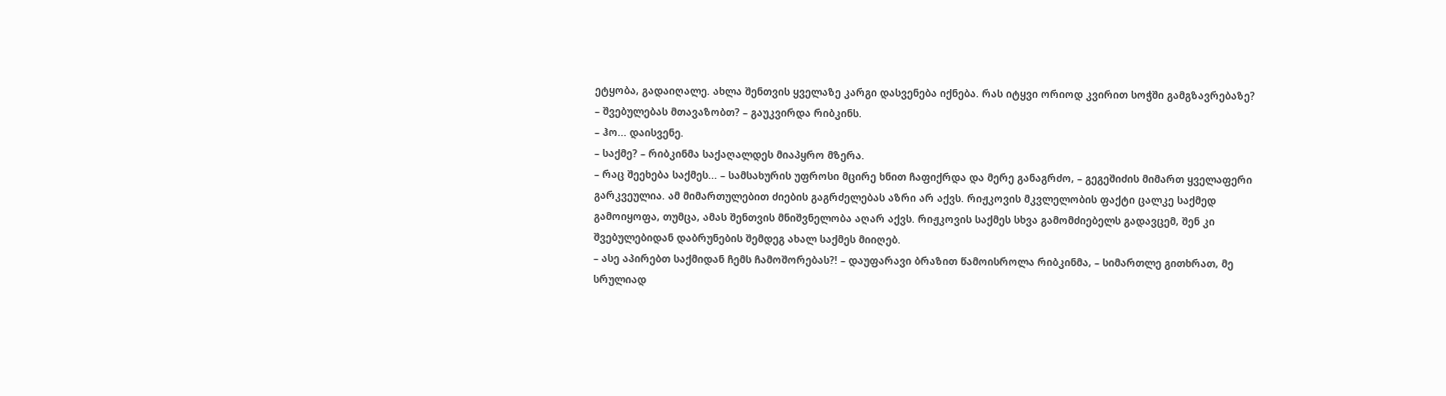ეტყობა, გადაიღალე. ახლა შენთვის ყველაზე კარგი დასვენება იქნება. რას იტყვი ორიოდ კვირით სოჭში გამგზავრებაზე?
– შვებულებას მთავაზობთ? – გაუკვირდა რიბკინს.
– ჰო... დაისვენე.
– საქმე? – რიბკინმა საქაღალდეს მიაპყრო მზერა.
– რაც შეეხება საქმეს... – სამსახურის უფროსი მცირე ხნით ჩაფიქრდა და მერე განაგრძო, – გეგეშიძის მიმართ ყველაფერი გარკვეულია. ამ მიმართულებით ძიების გაგრძელებას აზრი არ აქვს. რიჟკოვის მკვლელობის ფაქტი ცალკე საქმედ გამოიყოფა, თუმცა, ამას შენთვის მნიშვნელობა აღარ აქვს. რიჟკოვის საქმეს სხვა გამომძიებელს გადავცემ, შენ კი შვებულებიდან დაბრუნების შემდეგ ახალ საქმეს მიიღებ.
– ასე აპირებთ საქმიდან ჩემს ჩამოშორებას?! – დაუფარავი ბრაზით წამოისროლა რიბკინმა, – სიმართლე გითხრათ, მე სრულიად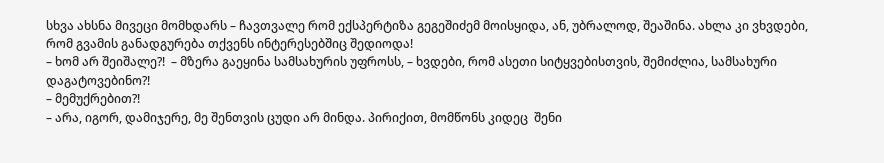სხვა ახსნა მივეცი მომხდარს – ჩავთვალე რომ ექსპერტიზა გეგეშიძემ მოისყიდა, ან, უბრალოდ, შეაშინა. ახლა კი ვხვდები, რომ გვამის განადგურება თქვენს ინტერესებშიც შედიოდა!
– ხომ არ შეიშალე?!  – მზერა გაეყინა სამსახურის უფროსს, – ხვდები, რომ ასეთი სიტყვებისთვის, შემიძლია, სამსახური დაგატოვებინო?!
– მემუქრებით?!
– არა, იგორ, დამიჯერე, მე შენთვის ცუდი არ მინდა. პირიქით, მომწონს კიდეც  შენი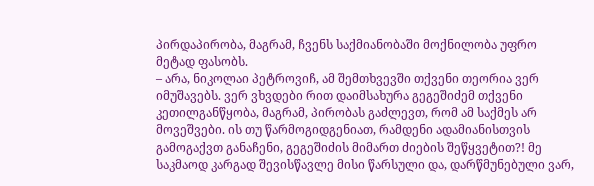პირდაპირობა, მაგრამ, ჩვენს საქმიანობაში მოქნილობა უფრო მეტად ფასობს.
– არა, ნიკოლაი პეტროვიჩ, ამ შემთხვევში თქვენი თეორია ვერ იმუშავებს. ვერ ვხვდები რით დაიმსახურა გეგეშიძემ თქვენი კეთილგანწყობა, მაგრამ, პირობას გაძლევთ, რომ ამ საქმეს არ მოვეშვები. ის თუ წარმოგიდგენიათ, რამდენი ადამიანისთვის გამოგაქვთ განაჩენი, გეგეშიძის მიმართ ძიების შეწყვეტით?! მე საკმაოდ კარგად შევისწავლე მისი წარსული და, დარწმუნებული ვარ,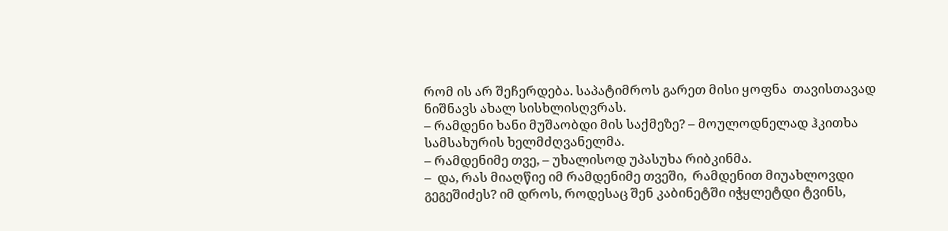რომ ის არ შეჩერდება. საპატიმროს გარეთ მისი ყოფნა  თავისთავად ნიშნავს ახალ სისხლისღვრას.
– რამდენი ხანი მუშაობდი მის საქმეზე? – მოულოდნელად ჰკითხა სამსახურის ხელმძღვანელმა.
– რამდენიმე თვე, – უხალისოდ უპასუხა რიბკინმა.
–  და, რას მიაღწიე იმ რამდენიმე თვეში,  რამდენით მიუახლოვდი გეგეშიძეს? იმ დროს, როდესაც შენ კაბინეტში იჭყლეტდი ტვინს,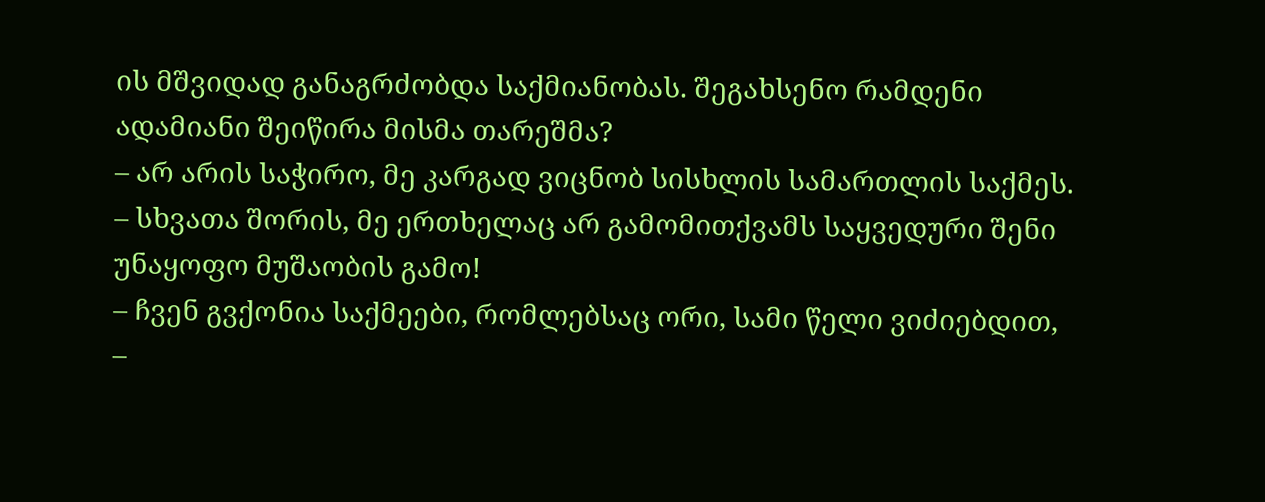ის მშვიდად განაგრძობდა საქმიანობას. შეგახსენო რამდენი ადამიანი შეიწირა მისმა თარეშმა?
– არ არის საჭირო, მე კარგად ვიცნობ სისხლის სამართლის საქმეს.
– სხვათა შორის, მე ერთხელაც არ გამომითქვამს საყვედური შენი უნაყოფო მუშაობის გამო!
– ჩვენ გვქონია საქმეები, რომლებსაც ორი, სამი წელი ვიძიებდით, –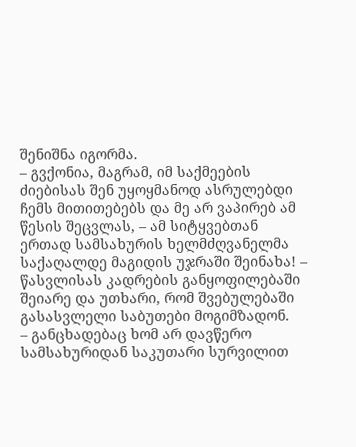შენიშნა იგორმა.
– გვქონია, მაგრამ, იმ საქმეების ძიებისას შენ უყოყმანოდ ასრულებდი ჩემს მითითებებს და მე არ ვაპირებ ამ წესის შეცვლას, – ამ სიტყვებთან ერთად სამსახურის ხელმძღვანელმა საქაღალდე მაგიდის უჯრაში შეინახა! – წასვლისას კადრების განყოფილებაში შეიარე და უთხარი, რომ შვებულებაში გასასვლელი საბუთები მოგიმზადონ.
– განცხადებაც ხომ არ დავწერო სამსახურიდან საკუთარი სურვილით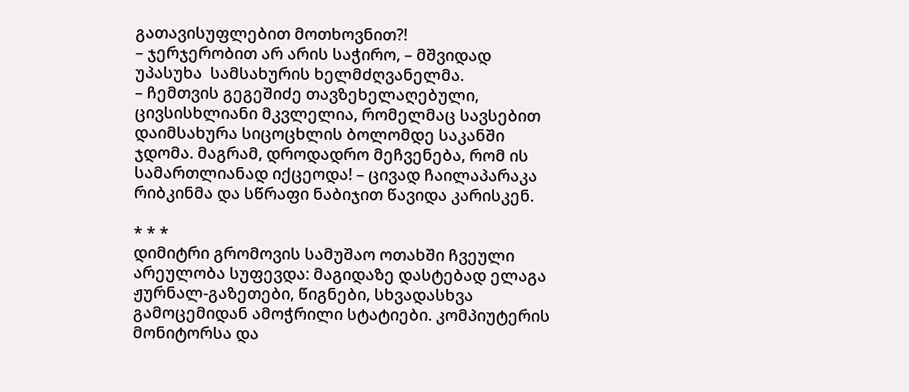გათავისუფლებით მოთხოვნით?!
– ჯერჯერობით არ არის საჭირო, – მშვიდად უპასუხა  სამსახურის ხელმძღვანელმა.
– ჩემთვის გეგეშიძე თავზეხელაღებული, ცივსისხლიანი მკვლელია, რომელმაც სავსებით დაიმსახურა სიცოცხლის ბოლომდე საკანში ჯდომა. მაგრამ, დროდადრო მეჩვენება, რომ ის სამართლიანად იქცეოდა! – ცივად ჩაილაპარაკა რიბკინმა და სწრაფი ნაბიჯით წავიდა კარისკენ.

* * *
დიმიტრი გრომოვის სამუშაო ოთახში ჩვეული არეულობა სუფევდა: მაგიდაზე დასტებად ელაგა ჟურნალ-გაზეთები, წიგნები, სხვადასხვა გამოცემიდან ამოჭრილი სტატიები. კომპიუტერის მონიტორსა და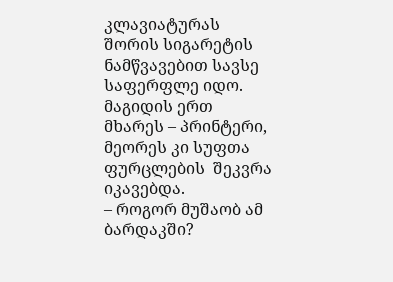კლავიატურას შორის სიგარეტის ნამწვავებით სავსე საფერფლე იდო. მაგიდის ერთ მხარეს – პრინტერი, მეორეს კი სუფთა ფურცლების  შეკვრა იკავებდა.
– როგორ მუშაობ ამ ბარდაკში?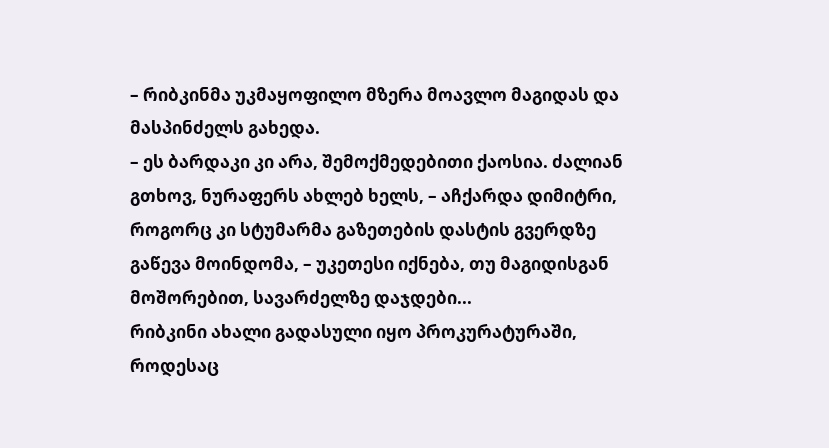– რიბკინმა უკმაყოფილო მზერა მოავლო მაგიდას და მასპინძელს გახედა.
– ეს ბარდაკი კი არა, შემოქმედებითი ქაოსია. ძალიან გთხოვ, ნურაფერს ახლებ ხელს, – აჩქარდა დიმიტრი, როგორც კი სტუმარმა გაზეთების დასტის გვერდზე გაწევა მოინდომა, – უკეთესი იქნება, თუ მაგიდისგან მოშორებით, სავარძელზე დაჯდები...
რიბკინი ახალი გადასული იყო პროკურატურაში, როდესაც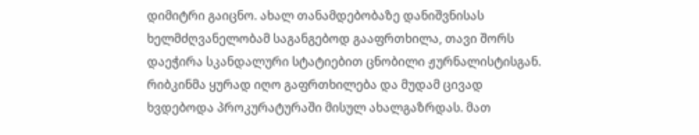დიმიტრი გაიცნო. ახალ თანამდებობაზე დანიშვნისას ხელმძღვანელობამ საგანგებოდ გააფრთხილა, თავი შორს დაეჭირა სკანდალური სტატიებით ცნობილი ჟურნალისტისგან. რიბკინმა ყურად იღო გაფრთხილება და მუდამ ცივად ხვდებოდა პროკურატურაში მისულ ახალგაზრდას. მათ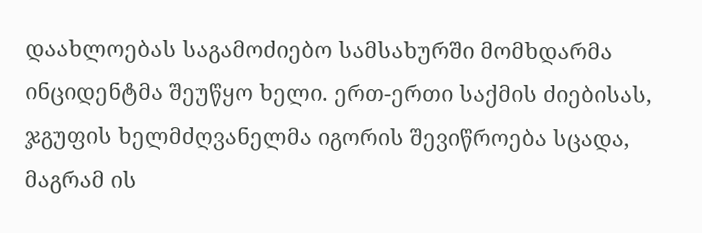დაახლოებას საგამოძიებო სამსახურში მომხდარმა ინციდენტმა შეუწყო ხელი. ერთ-ერთი საქმის ძიებისას, ჯგუფის ხელმძღვანელმა იგორის შევიწროება სცადა, მაგრამ ის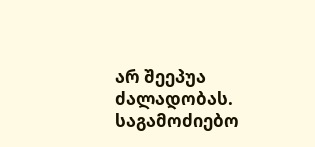არ შეეპუა ძალადობას. საგამოძიებო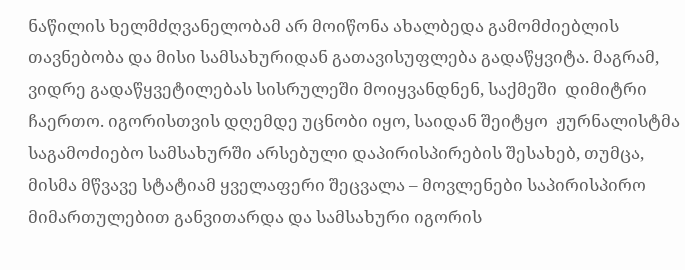ნაწილის ხელმძღვანელობამ არ მოიწონა ახალბედა გამომძიებლის თავნებობა და მისი სამსახურიდან გათავისუფლება გადაწყვიტა. მაგრამ, ვიდრე გადაწყვეტილებას სისრულეში მოიყვანდნენ, საქმეში  დიმიტრი ჩაერთო. იგორისთვის დღემდე უცნობი იყო, საიდან შეიტყო  ჟურნალისტმა საგამოძიებო სამსახურში არსებული დაპირისპირების შესახებ, თუმცა, მისმა მწვავე სტატიამ ყველაფერი შეცვალა – მოვლენები საპირისპირო მიმართულებით განვითარდა და სამსახური იგორის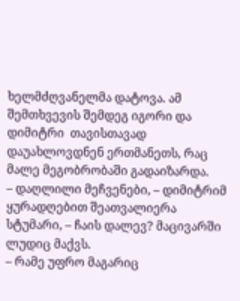ხელმძღვანელმა დატოვა. ამ შემთხვევის შემდეგ იგორი და დიმიტრი  თავისთავად დაუახლოვდნენ ერთმანეთს, რაც მალე მეგობრობაში გადაიზარდა.
– დაღლილი მეჩვენები, – დიმიტრიმ ყურადღებით შეათვალიერა სტუმარი, – ჩაის დალევ? მაცივარში ლუდიც მაქვს.
– რამე უფრო მაგარიც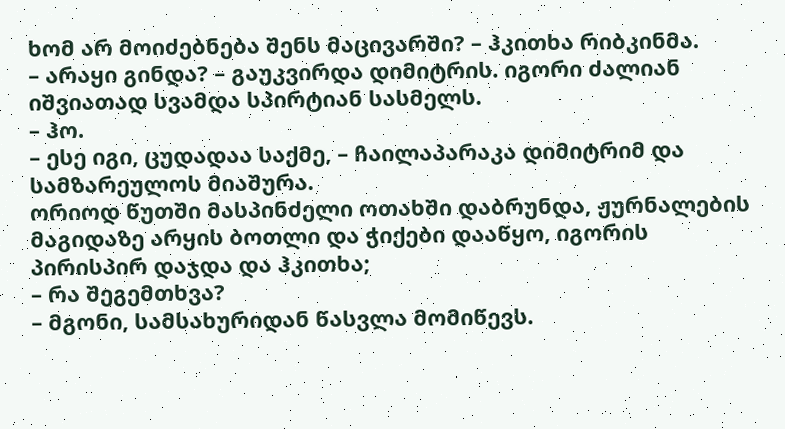ხომ არ მოიძებნება შენს მაცივარში? – ჰკითხა რიბკინმა.
– არაყი გინდა? – გაუკვირდა დიმიტრის. იგორი ძალიან იშვიათად სვამდა სპირტიან სასმელს.
– ჰო.
– ესე იგი, ცუდადაა საქმე, – ჩაილაპარაკა დიმიტრიმ და სამზარეულოს მიაშურა.
ორიოდ წუთში მასპინძელი ოთახში დაბრუნდა, ჟურნალების მაგიდაზე არყის ბოთლი და ჭიქები დააწყო, იგორის პირისპირ დაჯდა და ჰკითხა;
– რა შეგემთხვა?
– მგონი, სამსახურიდან წასვლა მომიწევს.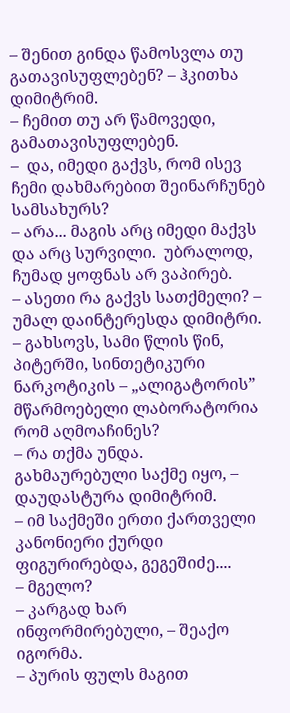– შენით გინდა წამოსვლა თუ გათავისუფლებენ? – ჰკითხა დიმიტრიმ.
– ჩემით თუ არ წამოვედი, გამათავისუფლებენ.
–  და, იმედი გაქვს, რომ ისევ ჩემი დახმარებით შეინარჩუნებ სამსახურს?
– არა... მაგის არც იმედი მაქვს და არც სურვილი.  უბრალოდ, ჩუმად ყოფნას არ ვაპირებ.
– ასეთი რა გაქვს სათქმელი? – უმალ დაინტერესდა დიმიტრი.
– გახსოვს, სამი წლის წინ, პიტერში, სინთეტიკური ნარკოტიკის – „ალიგატორის” მწარმოებელი ლაბორატორია რომ აღმოაჩინეს?
– რა თქმა უნდა. გახმაურებული საქმე იყო, – დაუდასტურა დიმიტრიმ.
– იმ საქმეში ერთი ქართველი კანონიერი ქურდი ფიგურირებდა, გეგეშიძე....
– მგელო?
– კარგად ხარ ინფორმირებული, – შეაქო იგორმა.
– პურის ფულს მაგით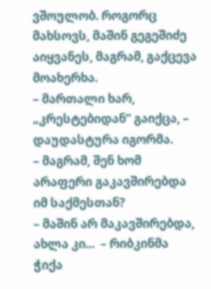ვშოულობ. როგორც მახსოვს, მაშინ გეგეშიძე აიყვანეს, მაგრამ, გაქცევა მოახერხა.
– მართალი ხარ, „კრესტებიდან” გაიქცა, – დაუდასტურა იგორმა.
– მაგრამ, შენ ხომ არაფერი გაკავშირებდა იმ საქმესთან?
– მაშინ არ მაკავშირებდა, ახლა კი...  – რიბკინმა ჭიქა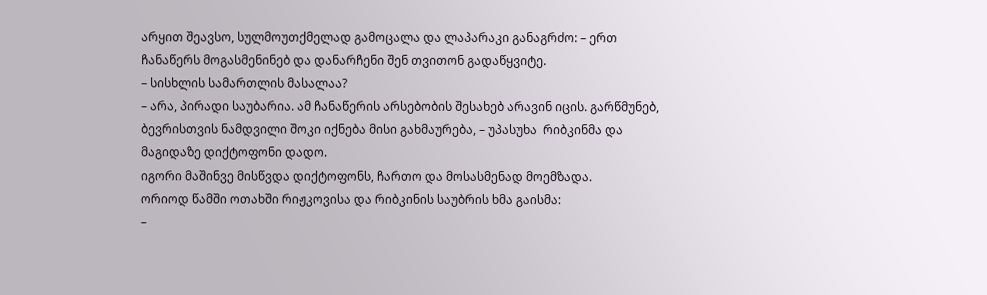არყით შეავსო, სულმოუთქმელად გამოცალა და ლაპარაკი განაგრძო: – ერთ ჩანაწერს მოგასმენინებ და დანარჩენი შენ თვითონ გადაწყვიტე.
– სისხლის სამართლის მასალაა?
– არა, პირადი საუბარია. ამ ჩანაწერის არსებობის შესახებ არავინ იცის. გარწმუნებ, ბევრისთვის ნამდვილი შოკი იქნება მისი გახმაურება, – უპასუხა  რიბკინმა და მაგიდაზე დიქტოფონი დადო.
იგორი მაშინვე მისწვდა დიქტოფონს, ჩართო და მოსასმენად მოემზადა.
ორიოდ წამში ოთახში რიჟკოვისა და რიბკინის საუბრის ხმა გაისმა:
–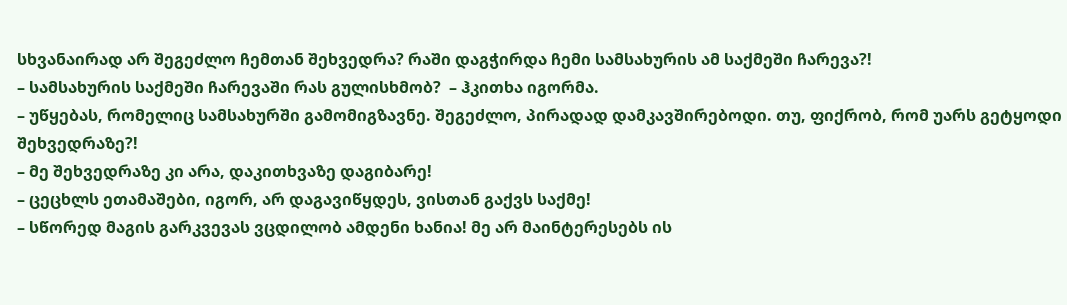სხვანაირად არ შეგეძლო ჩემთან შეხვედრა? რაში დაგჭირდა ჩემი სამსახურის ამ საქმეში ჩარევა?!
– სამსახურის საქმეში ჩარევაში რას გულისხმობ?  – ჰკითხა იგორმა.
– უწყებას, რომელიც სამსახურში გამომიგზავნე. შეგეძლო, პირადად დამკავშირებოდი. თუ, ფიქრობ, რომ უარს გეტყოდი შეხვედრაზე?!
– მე შეხვედრაზე კი არა, დაკითხვაზე დაგიბარე!
– ცეცხლს ეთამაშები, იგორ, არ დაგავიწყდეს, ვისთან გაქვს საქმე!
– სწორედ მაგის გარკვევას ვცდილობ ამდენი ხანია! მე არ მაინტერესებს ის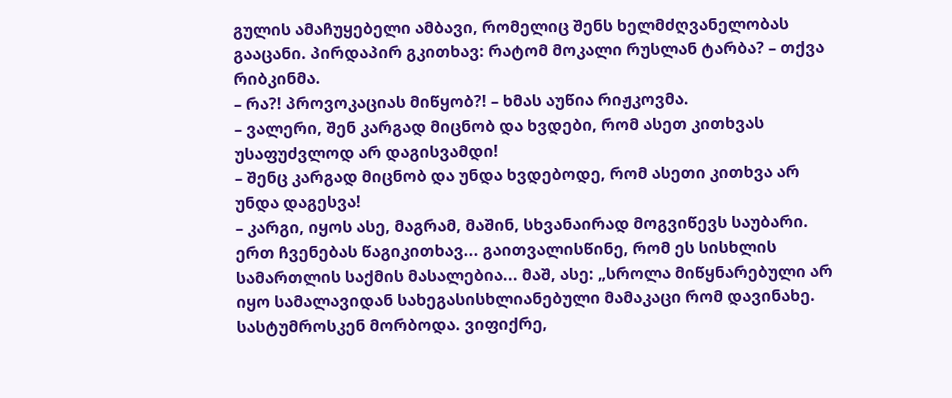გულის ამაჩუყებელი ამბავი, რომელიც შენს ხელმძღვანელობას გააცანი. პირდაპირ გკითხავ: რატომ მოკალი რუსლან ტარბა? – თქვა რიბკინმა.
– რა?! პროვოკაციას მიწყობ?! – ხმას აუწია რიჟკოვმა.
– ვალერი, შენ კარგად მიცნობ და ხვდები, რომ ასეთ კითხვას უსაფუძვლოდ არ დაგისვამდი!
– შენც კარგად მიცნობ და უნდა ხვდებოდე, რომ ასეთი კითხვა არ უნდა დაგესვა!
– კარგი, იყოს ასე, მაგრამ, მაშინ, სხვანაირად მოგვიწევს საუბარი. ერთ ჩვენებას წაგიკითხავ... გაითვალისწინე, რომ ეს სისხლის სამართლის საქმის მასალებია... მაშ, ასე: „სროლა მიწყნარებული არ იყო სამალავიდან სახეგასისხლიანებული მამაკაცი რომ დავინახე. სასტუმროსკენ მორბოდა. ვიფიქრე,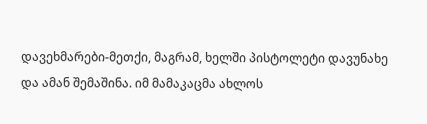დავეხმარები-მეთქი, მაგრამ, ხელში პისტოლეტი დავუნახე და ამან შემაშინა. იმ მამაკაცმა ახლოს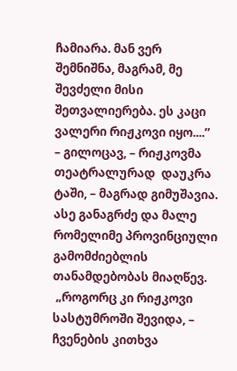ჩამიარა. მან ვერ შემნიშნა, მაგრამ, მე შევძელი მისი შეთვალიერება. ეს კაცი ვალერი რიჟკოვი იყო....”
– გილოცავ, – რიჟკოვმა თეატრალურად  დაუკრა ტაში, – მაგრად გიმუშავია. ასე განაგრძე და მალე რომელიმე პროვინციული  გამომძიებლის თანამდებობას მიაღწევ.
 „როგორც კი რიჟკოვი სასტუმროში შევიდა, – ჩვენების კითხვა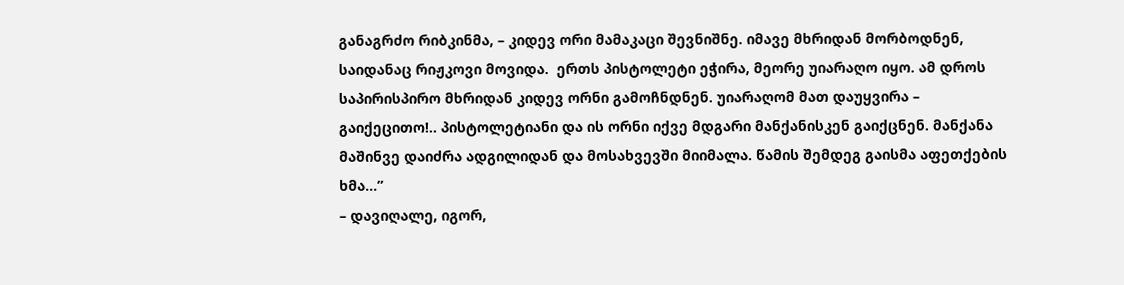განაგრძო რიბკინმა, – კიდევ ორი მამაკაცი შევნიშნე. იმავე მხრიდან მორბოდნენ, საიდანაც რიჟკოვი მოვიდა.  ერთს პისტოლეტი ეჭირა, მეორე უიარაღო იყო. ამ დროს საპირისპირო მხრიდან კიდევ ორნი გამოჩნდნენ. უიარაღომ მათ დაუყვირა – გაიქეცითო!.. პისტოლეტიანი და ის ორნი იქვე მდგარი მანქანისკენ გაიქცნენ. მანქანა მაშინვე დაიძრა ადგილიდან და მოსახვევში მიიმალა. წამის შემდეგ გაისმა აფეთქების ხმა...”
– დავიღალე, იგორ,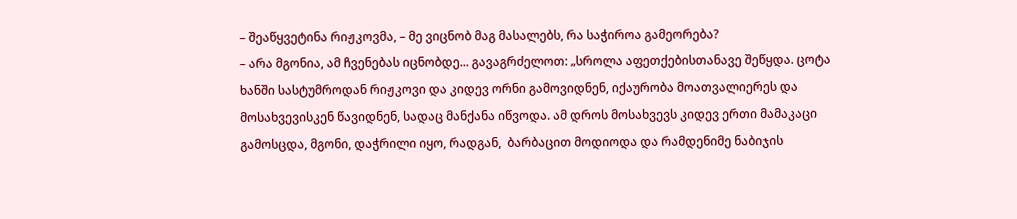– შეაწყვეტინა რიჟკოვმა, – მე ვიცნობ მაგ მასალებს, რა საჭიროა გამეორება?
– არა მგონია, ამ ჩვენებას იცნობდე... გავაგრძელოთ: „სროლა აფეთქებისთანავე შეწყდა. ცოტა ხანში სასტუმროდან რიჟკოვი და კიდევ ორნი გამოვიდნენ, იქაურობა მოათვალიერეს და მოსახვევისკენ წავიდნენ, სადაც მანქანა იწვოდა. ამ დროს მოსახვევს კიდევ ერთი მამაკაცი გამოსცდა, მგონი, დაჭრილი იყო, რადგან,  ბარბაცით მოდიოდა და რამდენიმე ნაბიჯის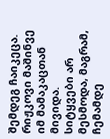შემდეგ ჩაიკეცა. რიჟკოვი მაშინვე იმ მამაკაცთან მივიდა. სიტყვები არ მესმოდა, მაგრამ, ჩემამდე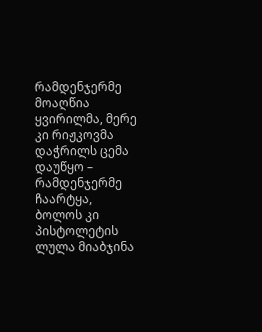რამდენჯერმე მოაღწია ყვირილმა, მერე კი რიჟკოვმა დაჭრილს ცემა დაუწყო – რამდენჯერმე ჩაარტყა, ბოლოს კი პისტოლეტის ლულა მიაბჯინა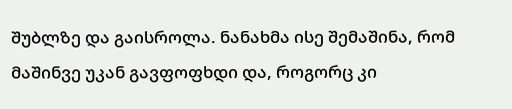შუბლზე და გაისროლა. ნანახმა ისე შემაშინა, რომ მაშინვე უკან გავფოფხდი და, როგორც კი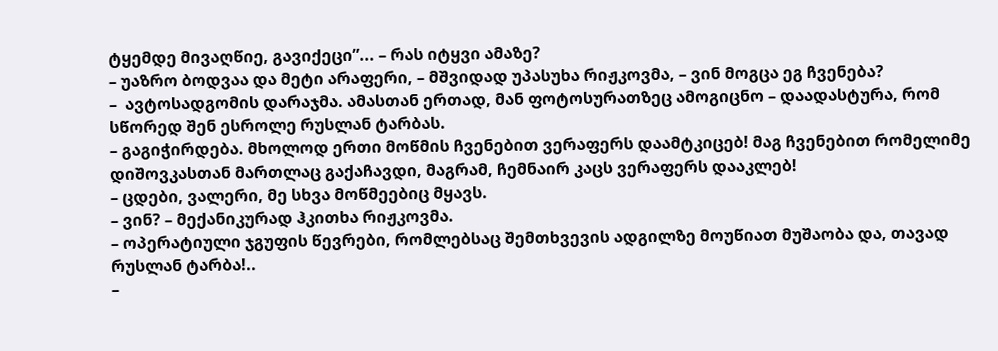ტყემდე მივაღწიე, გავიქეცი”... – რას იტყვი ამაზე?
– უაზრო ბოდვაა და მეტი არაფერი, – მშვიდად უპასუხა რიჟკოვმა, – ვინ მოგცა ეგ ჩვენება?
–  ავტოსადგომის დარაჯმა. ამასთან ერთად, მან ფოტოსურათზეც ამოგიცნო – დაადასტურა, რომ სწორედ შენ ესროლე რუსლან ტარბას.
– გაგიჭირდება. მხოლოდ ერთი მოწმის ჩვენებით ვერაფერს დაამტკიცებ! მაგ ჩვენებით რომელიმე დიშოვკასთან მართლაც გაქაჩავდი, მაგრამ, ჩემნაირ კაცს ვერაფერს დააკლებ!
– ცდები, ვალერი, მე სხვა მოწმეებიც მყავს.
– ვინ? – მექანიკურად ჰკითხა რიჟკოვმა.
– ოპერატიული ჯგუფის წევრები, რომლებსაც შემთხვევის ადგილზე მოუწიათ მუშაობა და, თავად რუსლან ტარბა!..
–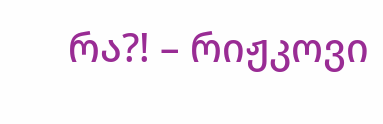რა?! – რიჟკოვი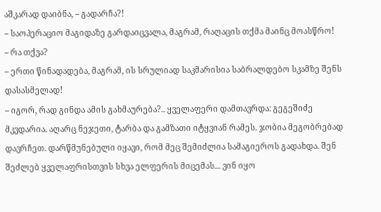აშკარად დაიბნა, – გადარჩა?!
– საოპერაციო მაგიდაზე გარდაიცვალა, მაგრამ, რაღაცის თქმა მაინც მოასწრო!
– რა თქვა?
– ერთი წინადადება, მაგრამ, ის სრულიად საკმარისია საბრალდებო სკამზე შენს დასასმელად!
– იგორ, რად გინდა ამის გახმაურება?.. ყველაფერი დამთავრდა: გეგეშიძე მკვდარია. აღარც ნეჯეთი, ტარბა და გამზათი იტყვიან რამეს. ჯობია მეგობრებად დავრჩეთ. დარწმუნებული იყავი, რომ მეც შემიძლია სამაგიეროს გადახდა. შენ შეძლებ ყველაფრისთვის სხვა ელფერის მიცემას... ვინ იყო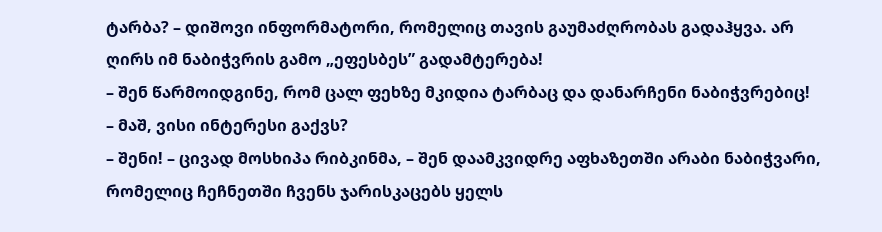ტარბა? – დიშოვი ინფორმატორი, რომელიც თავის გაუმაძღრობას გადაჰყვა. არ ღირს იმ ნაბიჭვრის გამო „ეფესბეს” გადამტერება!
– შენ წარმოიდგინე, რომ ცალ ფეხზე მკიდია ტარბაც და დანარჩენი ნაბიჭვრებიც!
– მაშ, ვისი ინტერესი გაქვს?
– შენი! – ცივად მოსხიპა რიბკინმა, – შენ დაამკვიდრე აფხაზეთში არაბი ნაბიჭვარი, რომელიც ჩეჩნეთში ჩვენს ჯარისკაცებს ყელს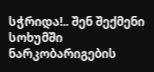სჭრიდა!.. შენ შექმენი სოხუმში ნარკობარიგების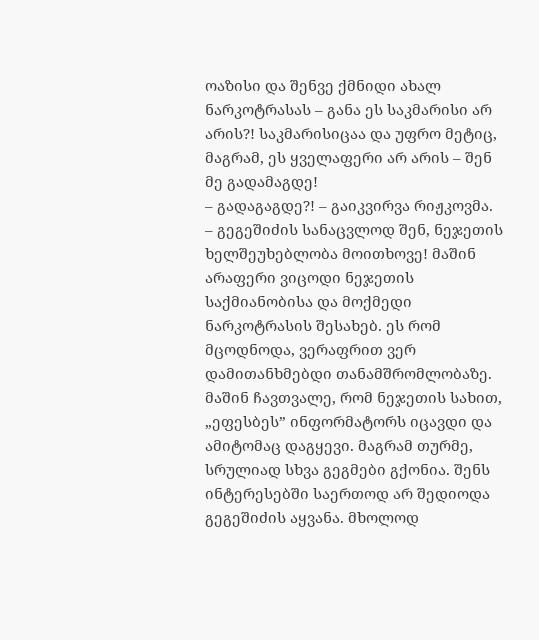ოაზისი და შენვე ქმნიდი ახალ ნარკოტრასას – განა ეს საკმარისი არ არის?! საკმარისიცაა და უფრო მეტიც, მაგრამ, ეს ყველაფერი არ არის – შენ მე გადამაგდე!
– გადაგაგდე?! – გაიკვირვა რიჟკოვმა.
– გეგეშიძის სანაცვლოდ შენ, ნეჯეთის ხელშეუხებლობა მოითხოვე! მაშინ არაფერი ვიცოდი ნეჯეთის საქმიანობისა და მოქმედი ნარკოტრასის შესახებ. ეს რომ მცოდნოდა, ვერაფრით ვერ დამითანხმებდი თანამშრომლობაზე. მაშინ ჩავთვალე, რომ ნეჯეთის სახით, „ეფესბეს” ინფორმატორს იცავდი და ამიტომაც დაგყევი. მაგრამ თურმე, სრულიად სხვა გეგმები გქონია. შენს ინტერესებში საერთოდ არ შედიოდა გეგეშიძის აყვანა. მხოლოდ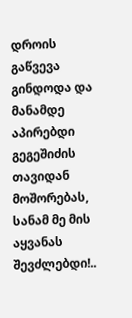დროის გაწვევა გინდოდა და მანამდე აპირებდი გეგეშიძის თავიდან მოშორებას, სანამ მე მის აყვანას შევძლებდი!..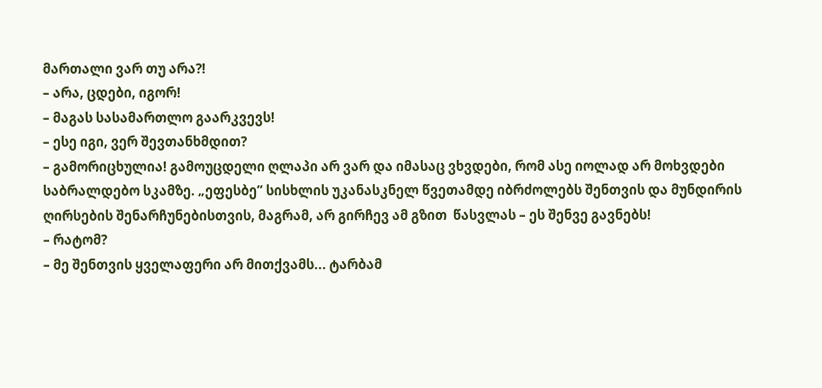მართალი ვარ თუ არა?!
– არა, ცდები, იგორ!
– მაგას სასამართლო გაარკვევს!
– ესე იგი, ვერ შევთანხმდით?
– გამორიცხულია! გამოუცდელი ღლაპი არ ვარ და იმასაც ვხვდები, რომ ასე იოლად არ მოხვდები საბრალდებო სკამზე. „ეფესბე” სისხლის უკანასკნელ წვეთამდე იბრძოლებს შენთვის და მუნდირის ღირსების შენარჩუნებისთვის, მაგრამ, არ გირჩევ ამ გზით  წასვლას – ეს შენვე გავნებს!
– რატომ?
– მე შენთვის ყველაფერი არ მითქვამს... ტარბამ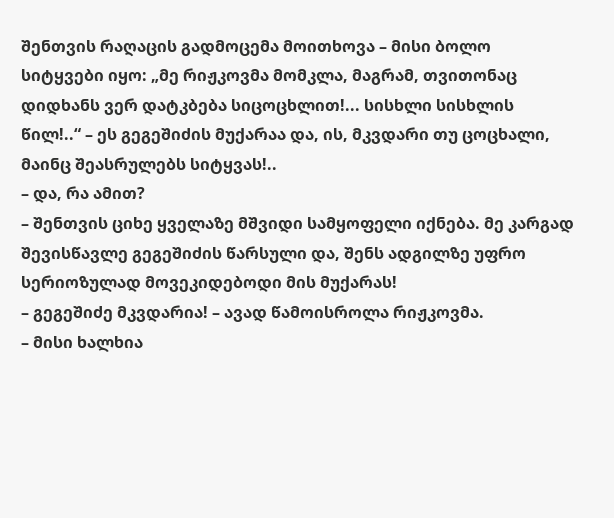შენთვის რაღაცის გადმოცემა მოითხოვა – მისი ბოლო სიტყვები იყო: „მე რიჟკოვმა მომკლა, მაგრამ, თვითონაც დიდხანს ვერ დატკბება სიცოცხლით!... სისხლი სისხლის წილ!..“ – ეს გეგეშიძის მუქარაა და, ის, მკვდარი თუ ცოცხალი, მაინც შეასრულებს სიტყვას!..
– და, რა ამით?
– შენთვის ციხე ყველაზე მშვიდი სამყოფელი იქნება. მე კარგად შევისწავლე გეგეშიძის წარსული და, შენს ადგილზე უფრო სერიოზულად მოვეკიდებოდი მის მუქარას!
– გეგეშიძე მკვდარია! – ავად წამოისროლა რიჟკოვმა.
– მისი ხალხია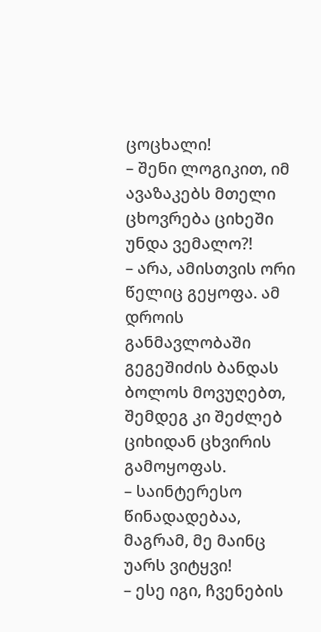ცოცხალი!
– შენი ლოგიკით, იმ ავაზაკებს მთელი ცხოვრება ციხეში უნდა ვემალო?!
– არა, ამისთვის ორი წელიც გეყოფა. ამ დროის განმავლობაში გეგეშიძის ბანდას ბოლოს მოვუღებთ, შემდეგ კი შეძლებ ციხიდან ცხვირის გამოყოფას.
– საინტერესო წინადადებაა, მაგრამ, მე მაინც უარს ვიტყვი!
– ესე იგი, ჩვენების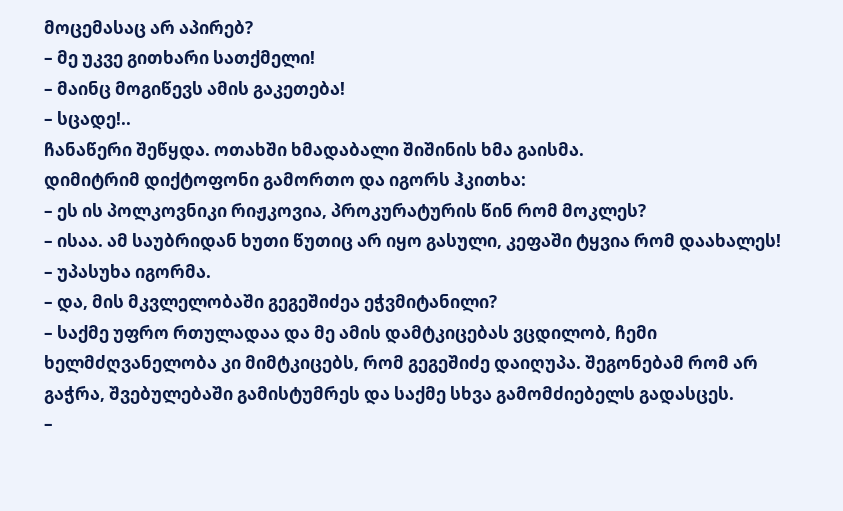მოცემასაც არ აპირებ?
– მე უკვე გითხარი სათქმელი!
– მაინც მოგიწევს ამის გაკეთება!
– სცადე!..
ჩანაწერი შეწყდა. ოთახში ხმადაბალი შიშინის ხმა გაისმა.
დიმიტრიმ დიქტოფონი გამორთო და იგორს ჰკითხა:
– ეს ის პოლკოვნიკი რიჟკოვია, პროკურატურის წინ რომ მოკლეს?
– ისაა. ამ საუბრიდან ხუთი წუთიც არ იყო გასული, კეფაში ტყვია რომ დაახალეს! – უპასუხა იგორმა.
– და, მის მკვლელობაში გეგეშიძეა ეჭვმიტანილი?
– საქმე უფრო რთულადაა და მე ამის დამტკიცებას ვცდილობ, ჩემი ხელმძღვანელობა კი მიმტკიცებს, რომ გეგეშიძე დაიღუპა. შეგონებამ რომ არ გაჭრა, შვებულებაში გამისტუმრეს და საქმე სხვა გამომძიებელს გადასცეს.
–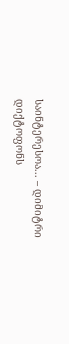საინტერესოა... – დიმიტრი დიქტოფონს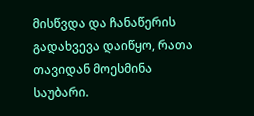მისწვდა და ჩანაწერის გადახვევა დაიწყო, რათა თავიდან მოესმინა საუბარი.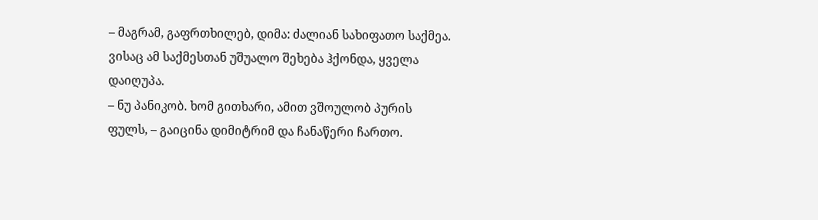– მაგრამ, გაფრთხილებ, დიმა: ძალიან სახიფათო საქმეა. ვისაც ამ საქმესთან უშუალო შეხება ჰქონდა, ყველა დაიღუპა.
– ნუ პანიკობ. ხომ გითხარი, ამით ვშოულობ პურის ფულს, – გაიცინა დიმიტრიმ და ჩანაწერი ჩართო.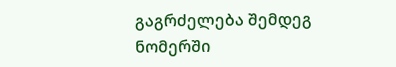გაგრძელება შემდეგ ნომერში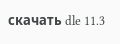скачать dle 11.3